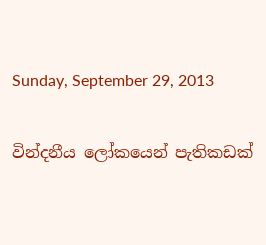Sunday, September 29, 2013

වින්දනීය ලෝකයෙන් පැතිකඩක්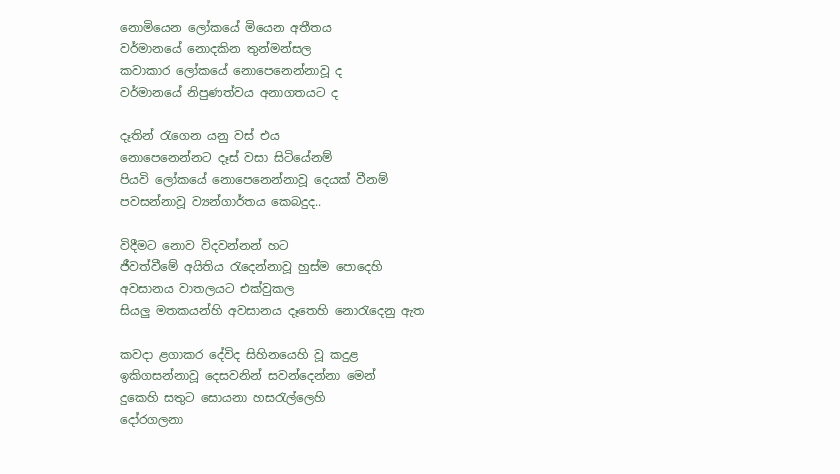නොමියෙන ලෝකයේ මියෙන අතීතය
වර්මානයේ නොදකින තුන්මන්සල
කවාකාර ලෝකයේ නොපෙනෙන්නාවූ ද
වර්මානයේ නිපුණත්වය අනාගතයට ද

දෑතින් රැගෙන යනු වස් එය
නොපෙනෙන්නට දෑස් වසා සිටියේනම්
පියවි ලෝකයේ නොපෙනෙන්නාවූ දෙයක් වීනම්
පවසන්නාවූ ව්‍යන්ගාර්තය කෙබදුද..

විදීමට නොව විදවන්නන් හට
ජීවත්වීමේ අයිතිය රැදෙන්නාවූ හුස්ම පොදෙහි
අවසානය වාතලයට එක්වුකල
සියලු මතකයන්හි අවසානය දෑතෙහි නොරැදෙනු ඇත

කවදා ළගාකර දේවිද සිහිනයෙහි වූ කදුළ
ඉකිගසන්නාවූ දෙසවනින් සවන්දෙන්නා මෙන්
දුකෙහි සතුට සොයනා හසරැල්ලෙහි
දෝරගලනා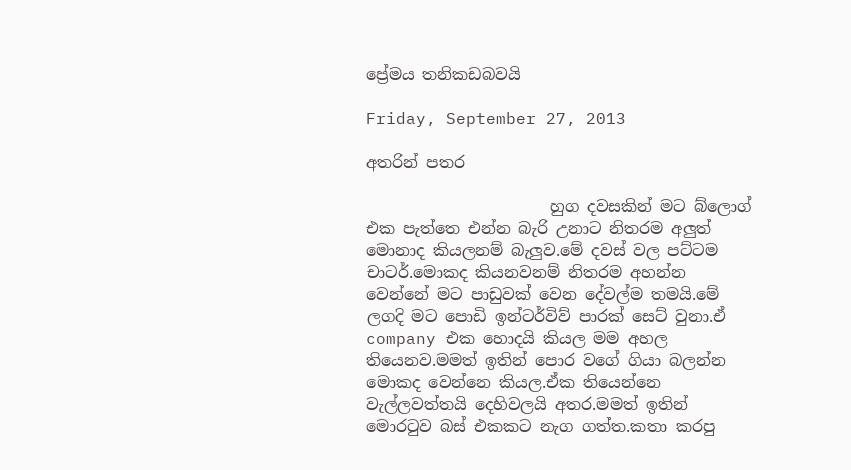ප්‍රේමය තනිකඩබවයි

Friday, September 27, 2013

අතරින් පතර

                       හුග දවසකින් මට බ්ලොග් එක පැත්තෙ එන්න බැරි උනාට නිතරම අලුත් මොනාද කියලනම් බැලුව.මේ දවස් වල පට්ටම චාටර්.මොකද කියනවනම් නිතරම අහන්න වෙන්නේ මට පාඩුවක් වෙන දේවල්ම තමයි.මේ ලගදි මට පොඩි ඉන්ටර්විව් පාරක් සෙට් වුනා.ඒ company එක හොදයි කියල මම අහල තියෙනව.මමත් ඉතින් පොර වගේ ගියා බලන්න මොකද වෙන්නෙ කියල.ඒක තියෙන්නෙ වැල්ලවත්තයි දෙහිවලයි අතර.මමත් ඉතින් මොරටුව බස් එකකට නැග ගත්ත.කතා කරපු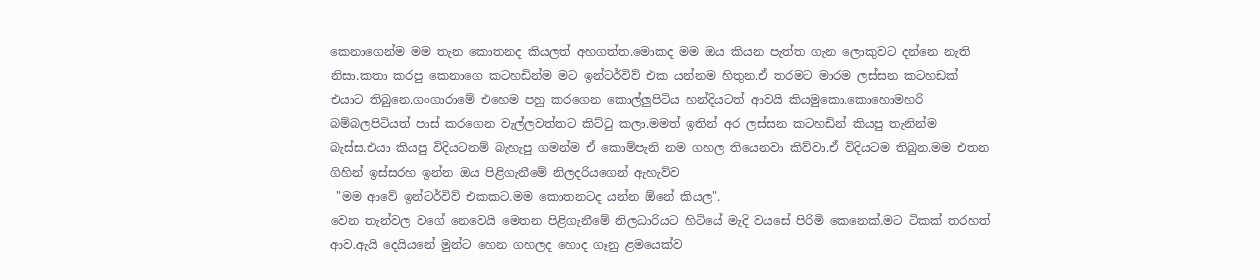කෙනාගෙන්ම මම තැන කොතනද කියලත් අහගත්ත.මොකද මම ඔය කියන පැත්ත ගැන ලොකුවට දන්නෙ නැති නිසා.කතා කරපු කෙනාගෙ කටහඩින්ම මට ඉන්ටර්විව් එක යන්නම හිතුන.ඒ තරමට මාරම ලස්සන කටහඩක් එයාට තිබුනෙ.ගංගාරාමේ එහෙම පහු කරගෙන කොල්ලුපිටිය හන්දියටත් ආවයි කියමුකො.කොහොමහරි බම්බලපිටියත් පාස් කරගෙන වැල්ලවත්තට කිට්ටු කලා.මමත් ඉතින් අර ලස්සන කටහඩින් කියපු තැනින්ම බැස්ස.එයා කියපු විදියටනම් බැහැපු ගමන්ම ඒ කොම්පැනි නම ගහල තියෙනවා කිව්වා.ඒ විදියටම තිබුන.මම එතන ගිහින් ඉස්සරහ ඉන්න ඔය පිළිගැනීමේ නිලදරියගෙන් ඇහැව්ව
 "මම ආවේ ඉන්ටර්විව් එකකට.මම කොතනටද යන්න ඕනේ කියල".
වෙන තැන්වල වගේ නෙවෙයි මෙතන පිළිගැනීමේ නිලධාරියට හිටියේ මැදි වයසේ පිරිමි කෙනෙක්.මට ටිකක් තරහත් ආව.ඇයි දෙයියනේ මුන්ට හෙන ගහලද හොද ගෑනු ළමයෙක්ව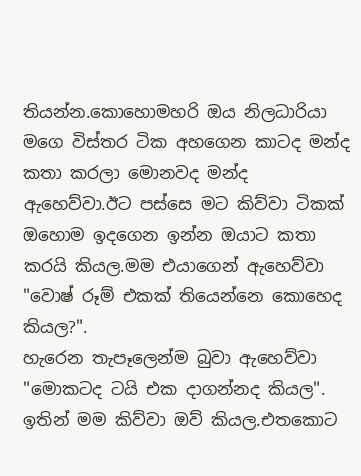තියන්න.කොහොමහරි ඔය නිලධාරියා මගෙ විස්තර ටික අහගෙන කාටද මන්ද කතා කරලා මොනවද මන්ද ඇහෙව්වා.ඊට පස්සෙ මට කිව්වා ටිකක් ඔහොම ඉදගෙන ඉන්න ඔයාට කතා කරයි කියල.මම එයාගෙන් ඇහෙව්වා
"වොෂ් රූම් එකක් තියෙන්නෙ කොහෙද කියල?".
හැරෙන තැපෑලෙන්ම බුවා ඇහෙව්වා
"මොකටද ටයි එක දාගන්නද කියල".
ඉතින් මම කිව්වා ඔව් කියල.එතකොට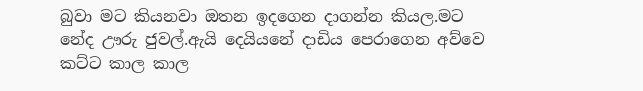බුවා මට කියනවා ඔතන ඉදගෙන දාගන්න කියල.මට නේද ඌරු ජුවල්.ඇයි දෙයියනේ දාඩිය පෙරාගෙන අව්වෙ කට්ට කාල කාල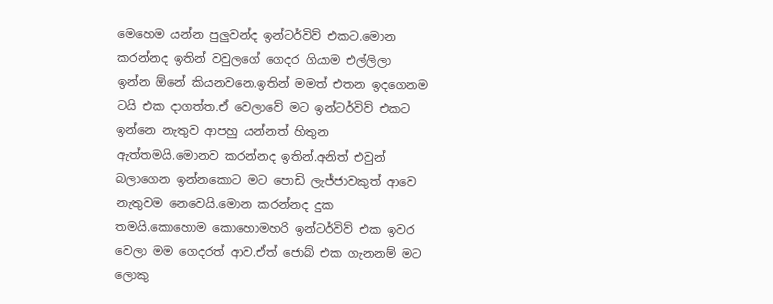මෙහෙම යන්න පුලුවන්ද ඉන්ටර්විව් එකට.මොන කරන්නද ඉතින් වවුලගේ ගෙදර ගියාම එල්ලිලා ඉන්න ඕනේ කියනවනෙ.ඉතින් මමත් එතන ඉදගෙනම ටයි එක දාගත්ත.ඒ වෙලාවේ මට ඉන්ටර්විව් එකට ඉන්නෙ නැතුව ආපහු යන්නත් හිතුන ඇත්තමයි.මොනව කරන්නද ඉතින්.අනිත් එවුන් බලාගෙන ඉන්නකොට මට පොඩි ලැජ්ජාවකුත් ආවෙ නැතුවම නෙවෙයි.මොන කරන්නද දුක තමයි.කොහොම කොහොමහරි ඉන්ටර්විව් එක ඉවර වෙලා මම ගෙදරත් ආව.ඒත් ජොබ් එක ගැනනම් මට ලොකු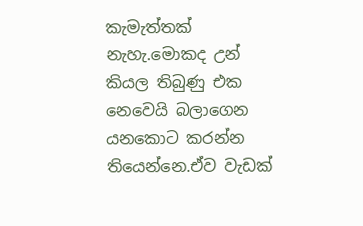කැමැත්තක් නැහැ.මොකද උන් කියල තිබුණු එක නෙවෙයි බලාගෙන යනකොට කරන්න තියෙන්නෙ.ඒව වැඩක්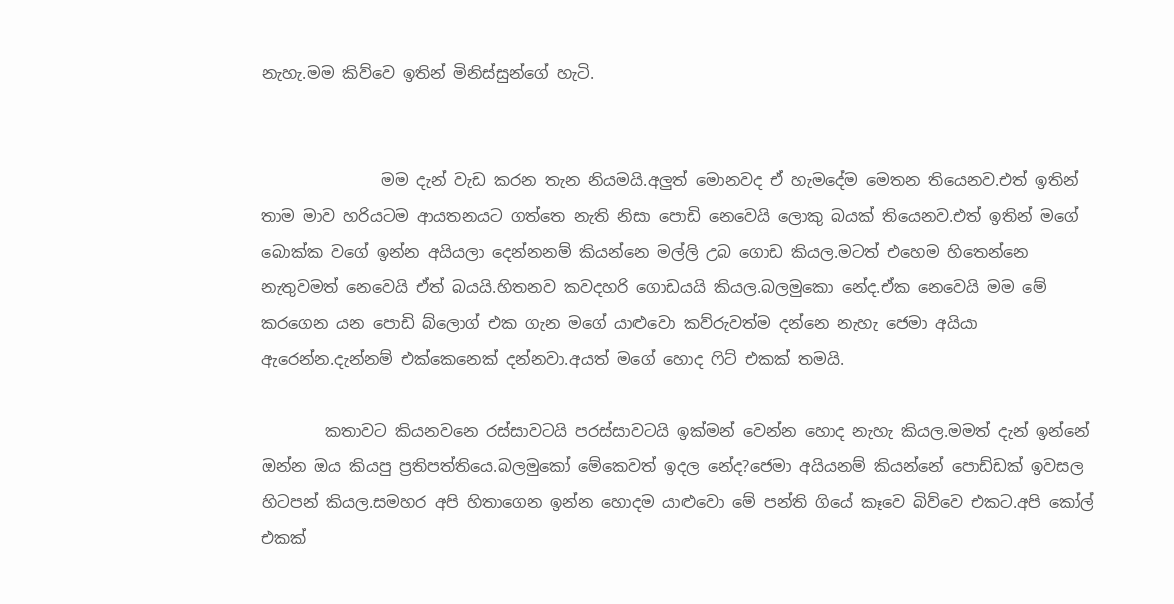නැහැ.මම කිව්වෙ ඉතින් මිනිස්සුන්ගේ හැටි.


               මම දැන් වැඩ කරන තැන නියමයි.අලුත් මොනවද ඒ හැමදේම මෙතන තියෙනව.එත් ඉතින් තාම මාව හරියටම ආයතනයට ගත්තෙ නැති නිසා පොඩි නෙවෙයි ලොකු බයක් තියෙනව.එත් ඉතින් මගේ බොක්ක වගේ ඉන්න අයියලා දෙන්නනම් කියන්නෙ මල්ලි උබ ගොඩ කියල.මටත් එහෙම හිතෙන්නෙ නැතුවමත් නෙවෙයි ඒත් බයයි.හිතනව කවදහරි ගොඩයයි කියල.බලමුකො නේද.ඒක නෙවෙයි මම මේ කරගෙන යන පොඩි බ්ලොග් එක ගැන මගේ යාළුවො කව්රුවත්ම දන්නෙ නැහැ ජෙමා අයියා ඇරෙන්න.දැන්නම් එක්කෙනෙක් දන්නවා.අයත් මගේ හොද ෆිට් එකක් තමයි.

        කතාවට කියනවනෙ රස්සාවටයි පරස්සාවටයි ඉක්මන් වෙන්න හොද නැහැ කියල.මමත් දැන් ඉන්නේ ඔන්න ඔය කියපු ප්‍රතිපත්තියෙ.බලමුකෝ මේකෙවත් ඉදල නේද?ජෙමා අයියනම් කියන්නේ පොඩ්ඩක් ඉවසල හිටපන් කියල.සමහර අපි හිතාගෙන ඉන්න හොදම යාළුවො මේ පන්ති ගියේ කෑවෙ බිව්වෙ එකට.අපි කෝල් එකක්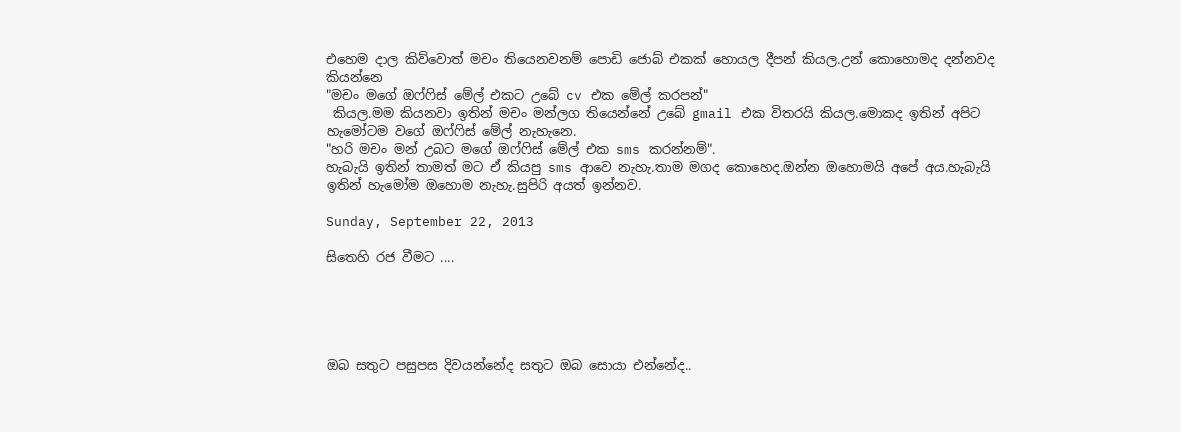එහෙම දාල කිව්වොත් මචං තියෙනවනම් පොඩි ජොබ් එකක් හොයල දීපන් කියල.උන් කොහොමද දන්නවද කියන්නෙ
"මචං මගේ ඔෆ්ෆිස් මේල් එකට උබේ cv එක මේල් කරපන්"
 කියල.මම කියනවා ඉතින් මචං මන්ලග තියෙන්නේ උබේ gmail එක විතරයි කියල.මොකද ඉතින් අපිට හැමෝටම වගේ ඔෆ්ෆිස් මේල් නැහැනෙ.
"හරි මචං මන් උබට මගේ ඔෆ්ෆිස් මේල් එක sms කරන්නම්".
හැබැයි ඉතින් තාමත් මට ඒ කියපු sms ආවෙ නැහැ.තාම මගද කොහෙද.ඔන්න ඔහොමයි අපේ අය.හැබැයි ඉතින් හැමෝම ඔහොම නැහැ.සුපිරි අයත් ඉන්නව.

Sunday, September 22, 2013

සිතෙහි රජ වීමට ....





ඔබ සතුට පසුපස දිවයන්නේද සතුට ඔබ සොයා එන්නේද..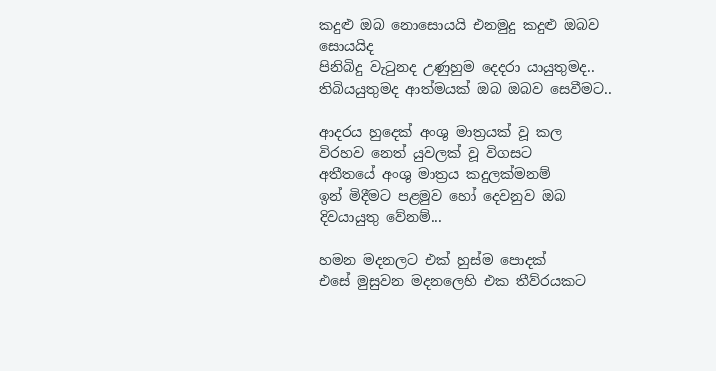කදුළු ඔබ නොසොයයි එනමුදු කදුළු ඔබව සොයයිද
පිනිබිදු වැටුනද උණුහුම දෙදරා යායුතුමද..
තිබියයුතුමද ආත්මයක් ඔබ ඔබව සෙවීමට..

ආදරය හුදෙක් අංශු මාත්‍රයක් වූ කල
විරහව නෙත් යුවලක් වූ විගසට
අතීතයේ අංශු මාත්‍රය කදුලක්මනම්
ඉන් මිදීමට පළමුව හෝ දෙවනුව ඔබ දිවයායුතු වේනම්...

හමන මදනලට එක් හුස්ම පොදක්
එසේ මුසුවන මදනලෙහි එක තීව්රයකට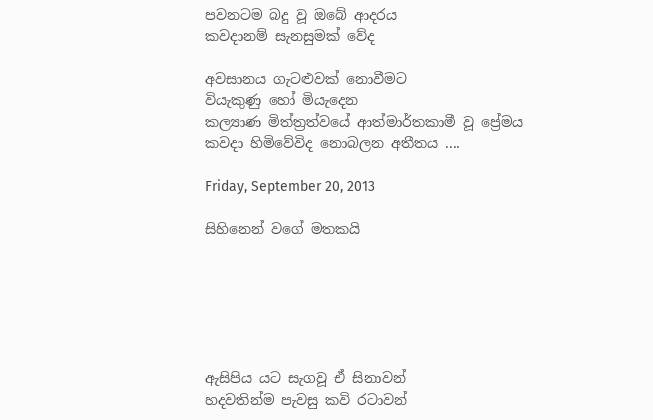පවනටම බදු වූ ඔබේ ආදරය
කවදානම් සැනසුමක් වේද

අවසානය ගැටළුවක් නොවීමට
වියැකුණු හෝ මියැදෙන
කල්‍යාණ මිත්ත්‍රත්වයේ ආත්මාර්තකාමී වූ ප්‍රේමය
කවදා හිමිවේවිද නොබලන අතීතය ....

Friday, September 20, 2013

සිහිනෙන් වගේ මතකයි






ඇසිපිය යට සැගවූ ඒ සිනාවන්
හදවතින්ම පැවසු කවි රටාවන්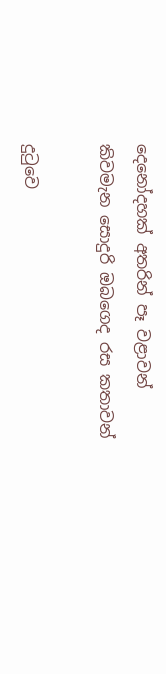දෙනෝදහක් අතරින් පෑ වළාවන්
කිවමැන සොදුරි ඔබගෙද රස කතාවන්

දුටුවෙ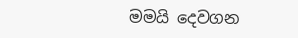මමයි දෙවගන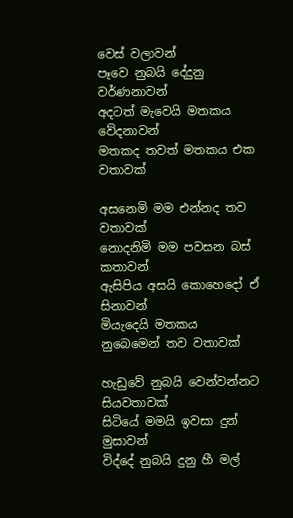වෙස් වලාවන්
පෑවෙ නුබයි දේදුනු වර්ණනාවන්
අදටත් මැවෙයි මතකය වේදනාවන්
මතකද තවත් මතකය එක වතාවක්

අසනෙමි මම එන්නද තව වතාවක්
නොදනිමි මම පවසන බස් කතාවන්
ඇසිපිය අසයි කොහෙදෝ ඒ සිනාවන්
මියැදෙයි මතකය නුබෙමෙන් තව වතාවක්

හැඩුවේ නුබයි වෙන්වන්නට සියවතාවක්
සිටියේ මමයි ඉවසා දුන් මුසාවන්
විද්දේ නුබයි දුනු හී මල්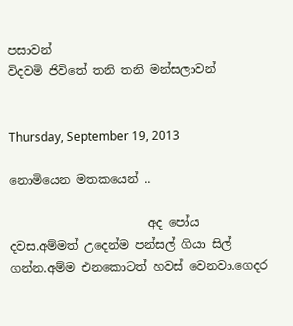පසාවන්
විදවමි ජිවිතේ තනි තනි මන්සලාවන්


Thursday, September 19, 2013

නොමියෙන මතකයෙන් ..

                       අද පෝය දවස.අම්මත් උදෙන්ම පන්සල් ගියා සිල් ගන්න.අම්ම එනකොටත් හවස් වෙනවා.ගෙදර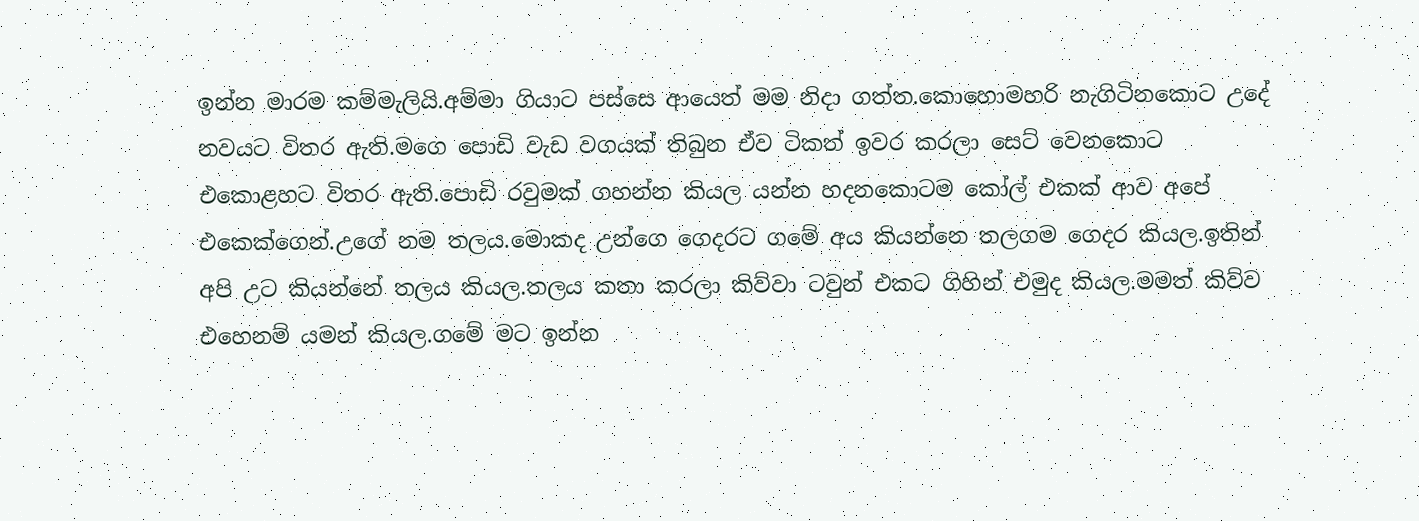ඉන්න මාරම කම්මැලියි.අම්මා ගියාට පස්සෙ ආයෙත් මම නිදා ගත්ත.කොහොමහරි නැගිටිනකොට උදේ නවයට විතර ඇති.මගෙ පොඩි වැඩ වගයක් තිබුන ඒව ටිකත් ඉවර කරලා සෙට් වෙනකොට එකොළහට විතර ඇති.පොඩි රවුමක් ගහන්න කියල යන්න හදනකොටම කෝල් එකක් ආව අපේ එකෙක්ගෙන්.උගේ නම තලය.මොකද උන්ගෙ ගෙදරට ගමේ අය කියන්නෙ තලගම ගෙදර කියල.ඉතින් අපි උට කියන්නේ තලය කියල.තලය කතා කරලා කිව්වා ටවුන් එකට ගිහින් එමුද කියල.මමත් කිව්ව එහෙනම් යමන් කියල.ගමේ මට ඉන්න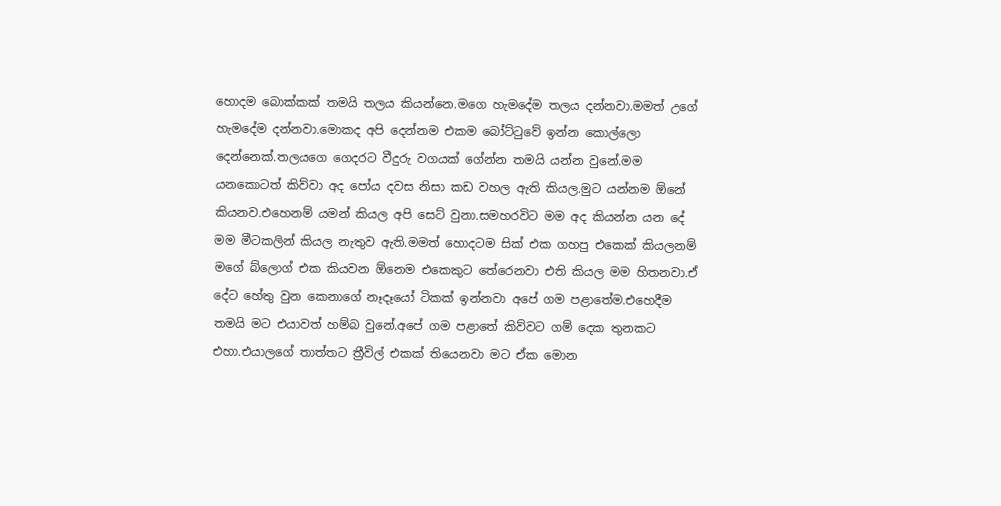හොදම බොක්කක් තමයි තලය කියන්නෙ.මගෙ හැමදේම තලය දන්නවා.මමත් උගේ හැමදේම දන්නවා.මොකද අපි දෙන්නම එකම බෝට්ටුවේ ඉන්න කොල්ලො දෙන්නෙක්.තලයගෙ ගෙදරට වීදුරු වගයක් ගේන්න තමයි යන්න වුනේ.මම යනකොටත් කිව්වා අද පෝය දවස නිසා කඩ වහල ඇති කියල.මුට යන්නම ඕනේ කියනව.එහෙනම් යමන් කියල අපි සෙට් වුනා.සමහරවිට මම අද කියන්න යන දේ මම මීටකලින් කියල නැතුව ඇති.මමත් හොදටම සික් එක ගහපු එකෙක් කියලනම් මගේ බ්ලොග් එක කියවන ඕනෙම එකෙකුට තේරෙනවා එති කියල මම හිතනවා.ඒ දේට හේතු වුන කෙනාගේ නෑදෑයෝ ටිකක් ඉන්නවා අපේ ගම පළාතේම.එහෙදීම තමයි මට එයාවත් හම්බ වුනේ.අපේ ගම පළාතේ කිව්වට ගම් දෙක තුනකට එහා.එයාලගේ තාත්තට ත්‍රීවිල් එකක් තියෙනවා මට ඒක මොන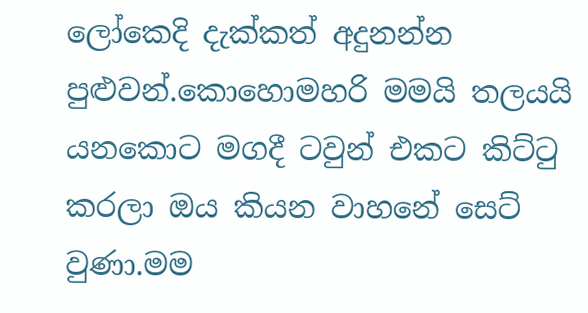ලෝකෙදි දැක්කත් අදුනන්න පුළුවන්.කොහොමහරි මමයි තලයයි යනකොට මගදී ටවුන් එකට කිට්ටු කරලා ඔය කියන වාහනේ සෙට් වුණා.මම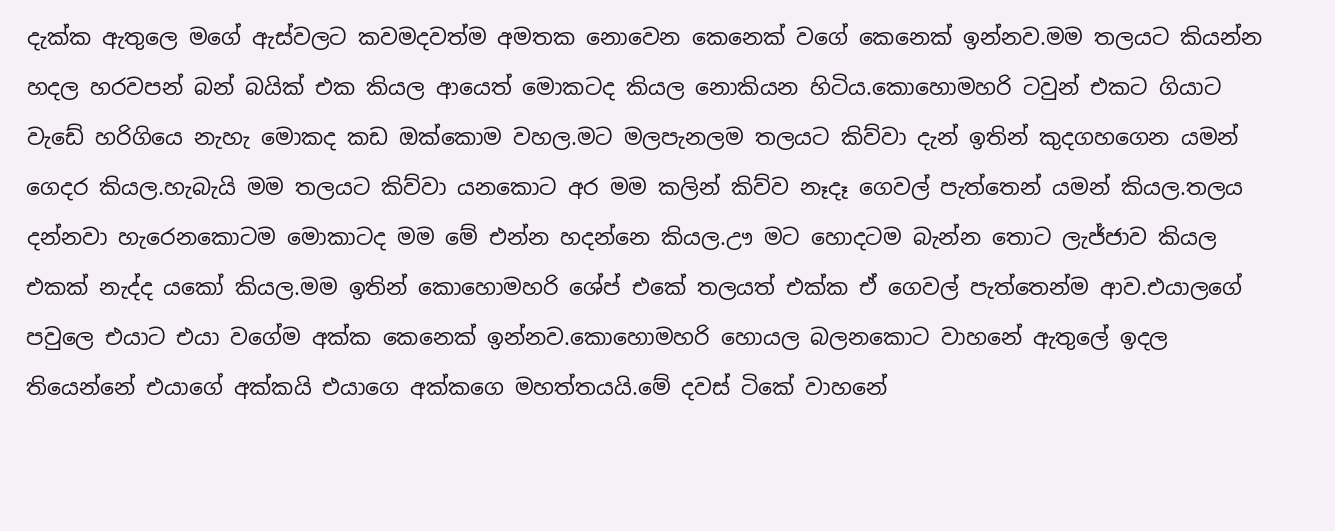දැක්ක ඇතුලෙ මගේ ඇස්වලට කවමදවත්ම අමතක නොවෙන කෙනෙක් වගේ කෙනෙක් ඉන්නව.මම තලයට කියන්න හදල හරවපන් බන් බයික් එක කියල ආයෙත් මොකටද කියල නොකියන හිටිය.කොහොමහරි ටවුන් එකට ගියාට වැඩේ හරිගියෙ නැහැ මොකද කඩ ඔක්කොම වහල.මට මලපැනලම තලයට කිව්වා දැන් ඉතින් කුදගහගෙන යමන් ගෙදර කියල.හැබැයි මම තලයට කිව්වා යනකොට අර මම කලින් කිව්ව නෑදෑ ගෙවල් පැත්තෙන් යමන් කියල.තලය දන්නවා හැරෙනකොටම මොකාටද මම මේ එන්න හදන්නෙ කියල.ඌ මට හොදටම බැන්න තොට ලැජ්ජාව කියල එකක් නැද්ද යකෝ කියල.මම ඉතින් කොහොමහරි ශේප් එකේ තලයත් එක්ක ඒ ගෙවල් පැත්තෙන්ම ආව.එයාලගේ පවුලෙ එයාට එයා වගේම අක්ක කෙනෙක් ඉන්නව.කොහොමහරි හොයල බලනකොට වාහනේ ඇතුලේ ඉදල තියෙන්නේ එයාගේ අක්කයි එයාගෙ අක්කගෙ මහත්තයයි.මේ දවස් ටිකේ වාහනේ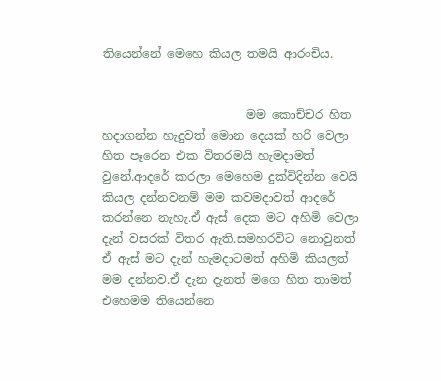තියෙන්නේ මෙහෙ කියල තමයි ආරංචිය.


                        මම කොච්චර හිත හදාගන්න හැදුවත් මොන දෙයක් හරි වෙලා හිත පෑරෙන එක විතරමයි හැමදාමත් වුනේ.ආදරේ කරලා මෙහෙම දුක්විදින්න වෙයි කියල දන්නවනම් මම කවමදාවත් ආදරේ කරන්නෙ නැහැ.ඒ ඇස් දෙක මට අහිමි වෙලා දැන් වසරක් විතර ඇති.සමහරවිට නොවුනත් ඒ ඇස් මට දැන් හැමදාටමත් අහිමි කියලත් මම දන්නව.ඒ දැන දැනත් මගෙ හිත තාමත් එහෙමම තියෙන්නෙ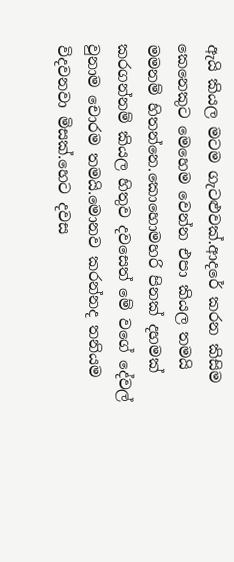ඇයි කියල මටම ගැටළුවක්.ආදරේ කරන කිසිම කෙනෙකුට මෙහෙම වෙන්න එපා කියල තමයි මමනම් හිතන්නෙ.කොහොමහරි පිනක් දහමක් කරගන්නම් කියල හිතුව දවසෙත් මේ වගේ දේවල් වුනාම චොරම තමයි.මොනව කරන්නද තනියම විදවනවා මිසක්.හෙට දවස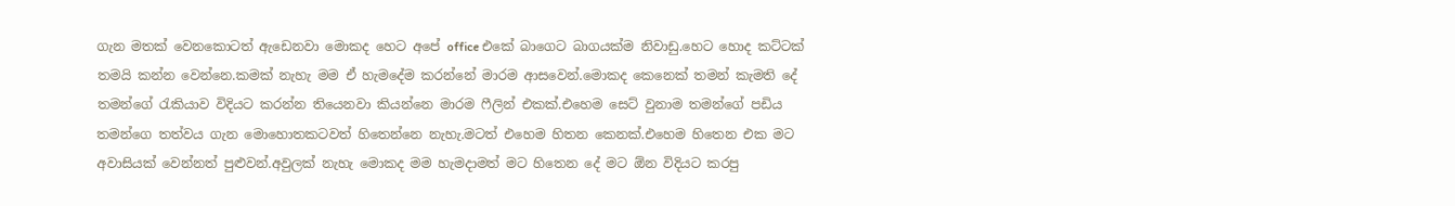ගැන මතක් වෙනකොටත් ඇඩෙනවා මොකද හෙට අපේ office එකේ බාගෙට බාගයක්ම නිවාඩු.හෙට හොද කට්ටක් තමයි කන්න වෙන්නෙ.කමක් නැහැ මම ඒ හැමදේම කරන්නේ මාරම ආසවෙන්.මොකද කෙනෙක් තමන් කැමති දේ තමන්ගේ රැකියාව විදියට කරන්න තියෙනවා කියන්නෙ මාරම ෆීලින් එකක්.එහෙම සෙට් වුනාම තමන්ගේ පඩිය තමන්ගෙ තත්වය ගැන මොහොතකටවත් හිතෙන්නෙ නැහැ.මටත් එහෙම හිතන කෙනක්.එහෙම හිතෙන එක මට අවාසියක් වෙන්නත් පුළුවන්.අවුලක් නැහැ මොකද මම හැමදාමත් මට හිතෙන දේ මට ඕන විදියට කරපු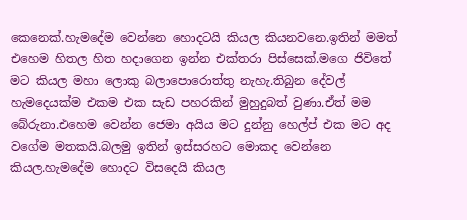කෙනෙක්.හැමදේම වෙන්නෙ හොදටයි කියල කියනවනෙ.ඉතින් මමත් එහෙම හිතල හිත හදාගෙන ඉන්න එක්තරා පිස්සෙක්.මගෙ ජිවිතේ මට කියල මහා ලොකු බලාපොරොත්තු නැහැ.තිබුන දේවල් හැමදෙයක්ම එකම එක සැඩ පහරකින් මුහුදුබත් වුණා.ඒත් මම බේරුනා.එහෙම වෙන්න ජෙමා අයිය මට දුන්නු හෙල්ප් එක මට අද වගේම මතකයි.බලමු ඉතින් ඉස්සරහට මොකද වෙන්නෙ කියල.හැමදේම හොදට විසදෙයි කියල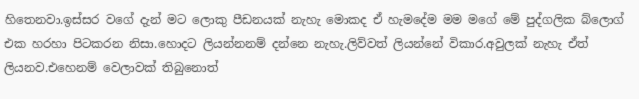හිතෙනවා.ඉස්සර වගේ දැන් මට ලොකු පීඩනයක් නැහැ මොකද ඒ හැමදේම මම මගේ මේ පුද්ගලික බ්ලොග් එක හරහා පිටකරන නිසා.හොදට ලියන්නනම් දන්නෙ නැහැ.ලිව්වත් ලියන්නේ විකාර.අවුලක් නැහැ ඒත් ලියනව.එහෙනම් වෙලාවක් තිබුනොත්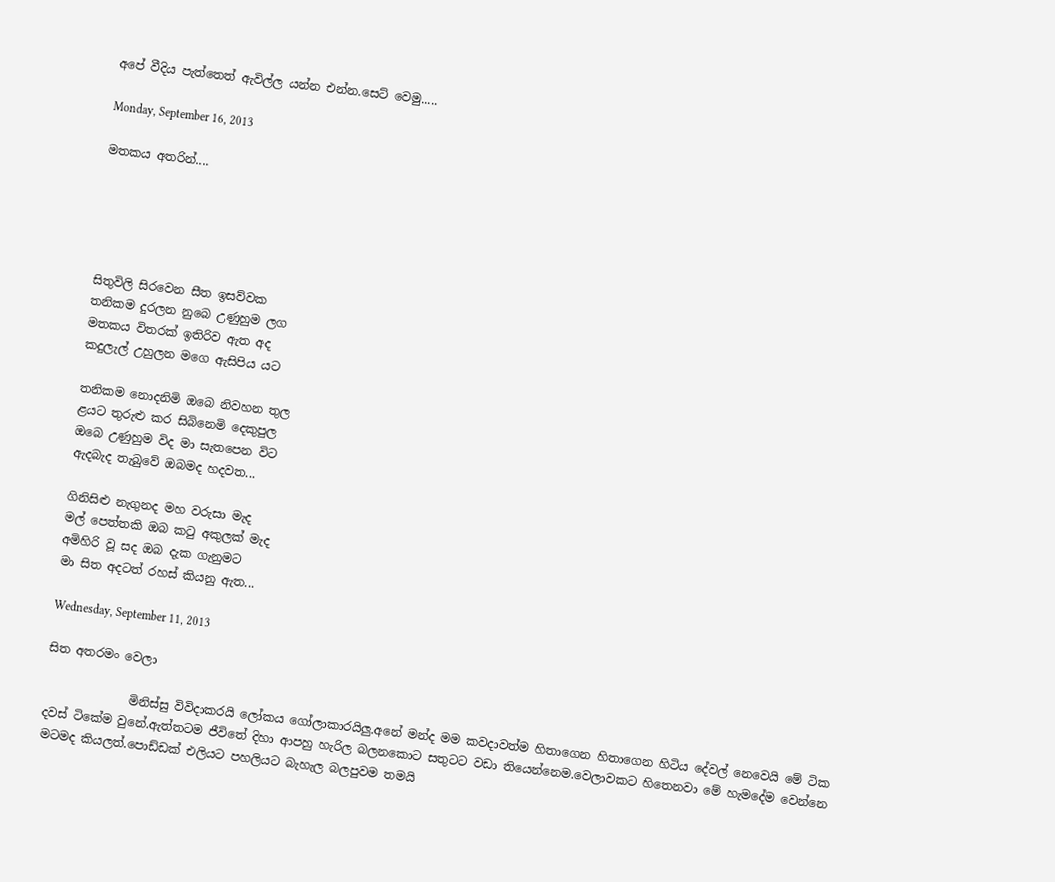අපේ වීදිය පැත්තෙත් ඇවිල්ල යන්න එන්න.සෙට් වෙමු.....

Monday, September 16, 2013

මතකය අතරින්....





සිතුවිලි සිරවෙන සීත ඉසව්වක
තනිකම දුරලන නුබෙ උණුහුම ලග
මතකය විතරක් ඉතිරිව ඇත අද
කදුලැල් උහුලන මගෙ ඇසිපිය යට

තනිකම නොදනිමි ඔබෙ නිවහන තුල
ළයට තුරුළු කර සිබිනෙමි දෙකුපුල
ඔබෙ උණුහුම විද මා සැතපෙන විට
ඇදබැද තැබුවේ ඔබමද හදවත...

ගිනිසිළු නැගුනද මහ වරුසා මැද
මල් පෙත්තකි ඔබ කටු අකුලක් මැද
අමිහිරි වූ සද ඔබ දැක ගැනුමට
මා සිත අදටත් රහස් කියනු ඇත...

Wednesday, September 11, 2013

සිත අතරමං වෙලා

              මිනිස්සු විවිදාකරයි ලෝකය ගෝලාකාරයිලු.අනේ මන්ද මම කවදාවත්ම හිතාගෙන හිතාගෙන හිටිය දේවල් නෙවෙයි මේ ටික දවස් ටිකේම වුනේ.ඇත්තටම ජීවිතේ දිහා ආපහු හැරිල බලනකොට සතුටට වඩා තියෙන්නෙම.වෙලාවකට හිතෙනවා මේ හැමදේම වෙන්නෙ මටමද කියලත්.පොඩ්ඩක් එලියට පහලියට බැහැල බලපුවම තමයි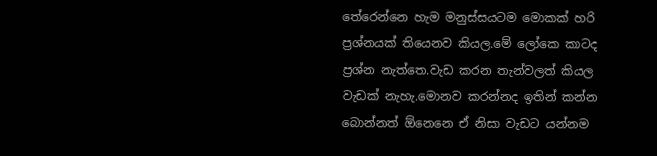තේරෙන්නෙ හැම මනුස්සයටම මොකක් හරි ප්‍රශ්නයක් තියෙනව කියල.මේ ලෝකෙ කාටද ප්‍රශ්න නැත්තෙ.වැඩ කරන තැන්වලත් කියල වැඩක් නැහැ.මොනව කරන්නද ඉතින් කන්න බොන්නත් ඕනෙනෙ ඒ නිසා වැඩට යන්නම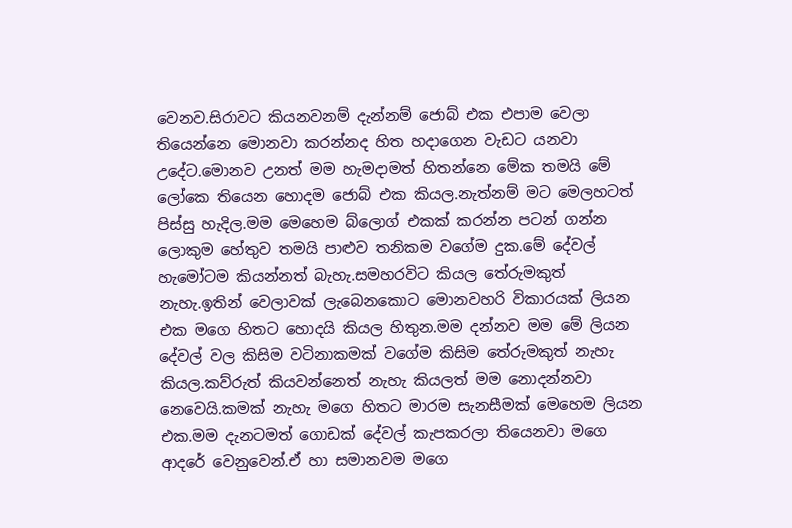වෙනව.සිරාවට කියනවනම් දැන්නම් ජොබ් එක එපාම වෙලා තියෙන්නෙ මොනවා කරන්නද හිත හදාගෙන වැඩට යනවා උදේට.මොනව උනත් මම හැමදාමත් හිතන්නෙ මේක තමයි මේ ලෝකෙ තියෙන හොදම ජොබ් එක කියල.නැත්නම් මට මෙලහටත් පිස්සු හැදිල.මම මෙහෙම බ්ලොග් එකක් කරන්න පටන් ගන්න ලොකුම හේතුව තමයි පාළුව තනිකම වගේම දුක.මේ දේවල් හැමෝටම කියන්නත් බැහැ.සමහරවිට කියල තේරුමකුත් නැහැ.ඉතින් වෙලාවක් ලැබෙනකොට මොනවහරි විකාරයක් ලියන එක මගෙ හිතට හොදයි කියල හිතුන.මම දන්නව මම මේ ලියන දේවල් වල කිසිම වටිනාකමක් වගේම කිසිම තේරුමකුත් නැහැ කියල.කව්රුත් කියවන්නෙත් නැහැ කියලත් මම නොදන්නවා නෙවෙයි.කමක් නැහැ මගෙ හිතට මාරම සැනසීමක් මෙහෙම ලියන එක.මම දැනටමත් ගොඩක් දේවල් කැපකරලා තියෙනවා මගෙ ආදරේ වෙනුවෙන්.ඒ හා සමානවම මගෙ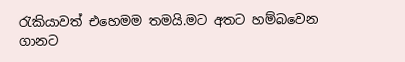රැකියාවත් එහෙමම තමයි.මට අතට හම්බවෙන ගානට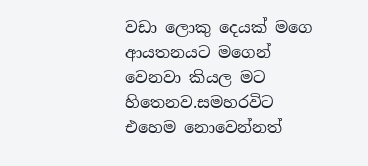වඩා ලොකු දෙයක් මගෙ ආයතනයට මගෙන් වෙනවා කියල මට හිතෙනව.සමහරවිට එහෙම නොවෙන්නත්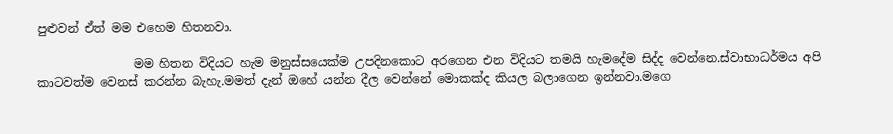පුළුවන් ඒත් මම එහෙම හිතනවා.

                මම හිතන විදියට හැම මනුස්සයෙක්ම උපදිනකොට අරගෙන එන විදියට තමයි හැමදේම සිද්ද වෙන්නෙ.ස්වාභාධර්මය අපි කාටවත්ම වෙනස් කරන්න බැහැ.මමත් දැන් ඔහේ යන්න දීල වෙන්නේ මොකක්ද කියල බලාගෙන ඉන්නවා.මගෙ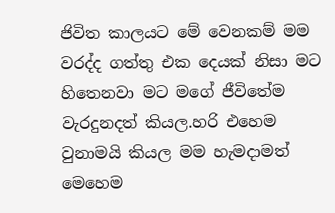ජිවිත කාලයට මේ වෙනකම් මම වරද්ද ගත්තු එක දෙයක් නිසා මට හිතෙනවා මට මගේ ජීවිතේම වැරදුනදත් කියල.හරි එහෙම වුනාමයි කියල මම හැමදාමත් මෙහෙම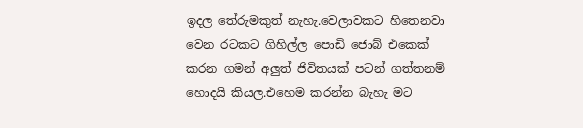ඉදල තේරුමකුත් නැහැ.වෙලාවකට හිතෙනවා වෙන රටකට ගිහිල්ල පොඩි ජොබ් එකෙක් කරන ගමන් අලුත් ජිවිතයක් පටන් ගත්තනම් හොදයි කියල.එහෙම කරන්න බැහැ මට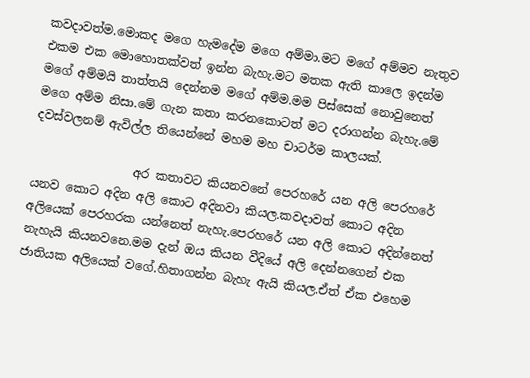කවදාවත්ම.මොකද මගෙ හැමදේම මගෙ අම්මා.මට මගේ අම්මව නැතුව එකම එක මොහොතක්වත් ඉන්න බැහැ.මට මතක ඇති කාලෙ ඉදන්ම මගේ අම්මයි තාත්තයි දෙන්නම මගේ අම්ම.මම පිස්සෙක් නොවුනෙත් මගෙ අම්ම නිසා.මේ ගැන කතා කරනකොටත් මට දරාගන්න බැහැ.මේ දවස්වලනම් ඇවිල්ල තියෙන්නේ මහම මහ චාටර්ම කාලයක්.

                 අර කතාවට කියනවනේ පෙරහරේ යන අලි පෙරහරේ යනව කොට අදින අලි කොට අදිනවා කියල.කවදාවත් කොට අදින අලියෙක් පෙරහරක යන්නෙත් නැහැ.පෙරහරේ යන අලි කොට අදින්නෙත් නැහැයි කියනවනෙ.මම දැන් ඔය කියන වීදියේ අලි දෙන්නගෙන් එක ජාතියක අලියෙක් වගේ.හිතාගන්න බැහැ ඇයි කියල.ඒත් ඒක එහෙම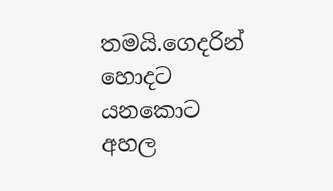තමයි.ගෙදරින් හොදට යනකොට අහල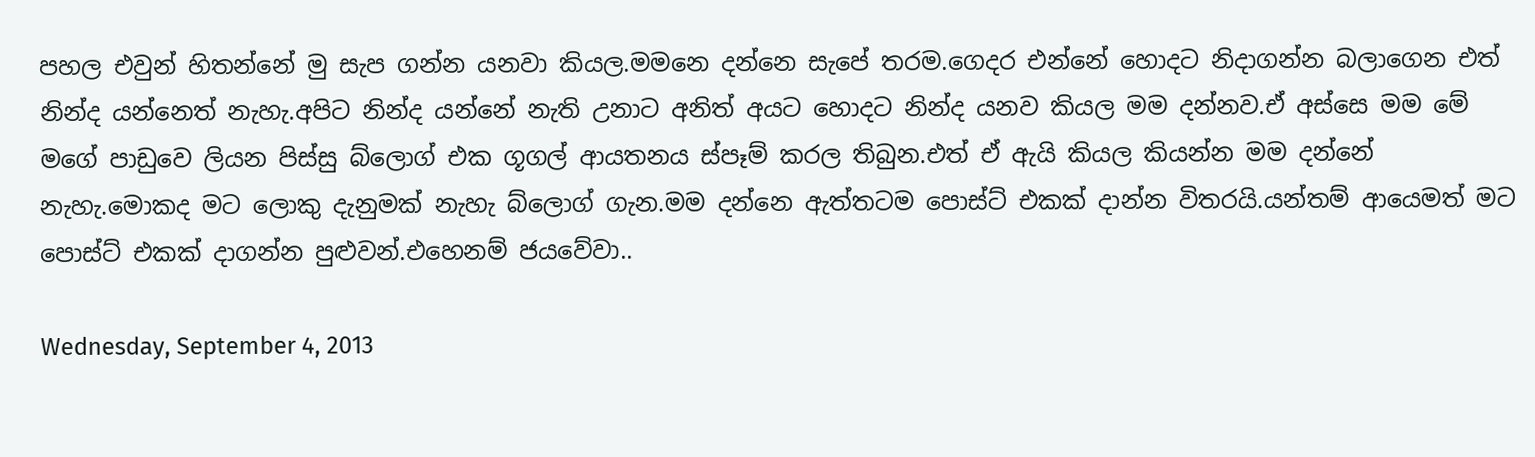පහල එවුන් හිතන්නේ මු සැප ගන්න යනවා කියල.මමනෙ දන්නෙ සැපේ තරම.ගෙදර එන්නේ හොදට නිදාගන්න බලාගෙන එත් නින්ද යන්නෙත් නැහැ.අපිට නින්ද යන්නේ නැති උනාට අනිත් අයට හොදට නින්ද යනව කියල මම දන්නව.ඒ අස්සෙ මම මේ මගේ පාඩුවෙ ලියන පිස්සු බ්ලොග් එක ගූගල් ආයතනය ස්පෑම් කරල තිබුන.එත් ඒ ඇයි කියල කියන්න මම දන්නේ නැහැ.මොකද මට ලොකු දැනුමක් නැහැ බ්ලොග් ගැන.මම දන්නෙ ඇත්තටම පොස්ට් එකක් දාන්න විතරයි.යන්තම් ආයෙමත් මට පොස්ට් එකක් දාගන්න පුළුවන්.එහෙනම් ජයවේවා..

Wednesday, September 4, 2013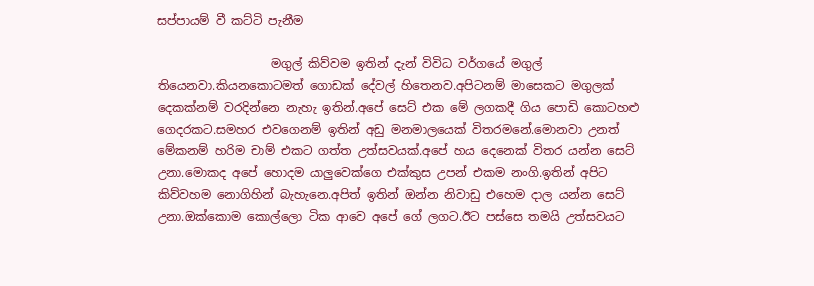සප්පායම් වී කට්ටි පැනීම

                   මගුල් කිව්වම ඉතින් දැන් විවිධ වර්ගයේ මගුල් තියෙනවා.කියනකොටමත් ගොඩක් දේවල් හිතෙනව.අපිටනම් මාසෙකට මගුලක් දෙකක්නම් වරදින්නෙ නැහැ ඉතින්.අපේ සෙට් එක මේ ලගකදී ගිය පොඩි කොටහළු ගෙදරකට.සමහර එවගෙනම් ඉතින් අඩු මනමාලයෙක් විතරමනේ.මොනවා උනත් මේකනම් හරිම චාම් එකට ගත්ත උත්සවයක්.අපේ හය දෙනෙක් විතර යන්න සෙට් උනා.මොකද අපේ හොදම යාලුවෙක්ගෙ එක්කුස උපන් එකම නංගි.ඉතින් අපිට කිව්වහම නොගිහින් බැහැනෙ.අපිත් ඉතින් ඔන්න නිවාඩු එහෙම දාල යන්න සෙට් උනා.ඔක්කොම කොල්ලො ටික ආවෙ අපේ ගේ ලගට.ඊට පස්සෙ තමයි උත්සවයට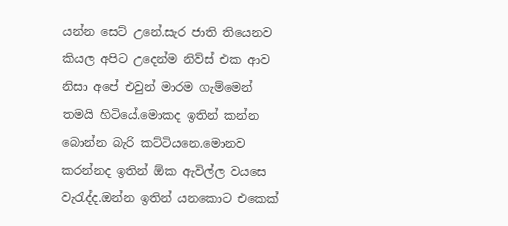යන්න සෙට් උනේ.සැර ජාති තියෙනව කියල අපිට උදෙන්ම නිව්ස් එක ආව නිසා අපේ එවුන් මාරම ගැම්මෙන් තමයි හිටියේ.මොකද ඉතින් කන්න බොන්න බැරි කට්ටියනෙ.මොනව කරන්නද ඉතින් ඕක ඇවිල්ල වයසෙ වැරැද්ද.ඔන්න ඉතින් යනකොට එකෙක්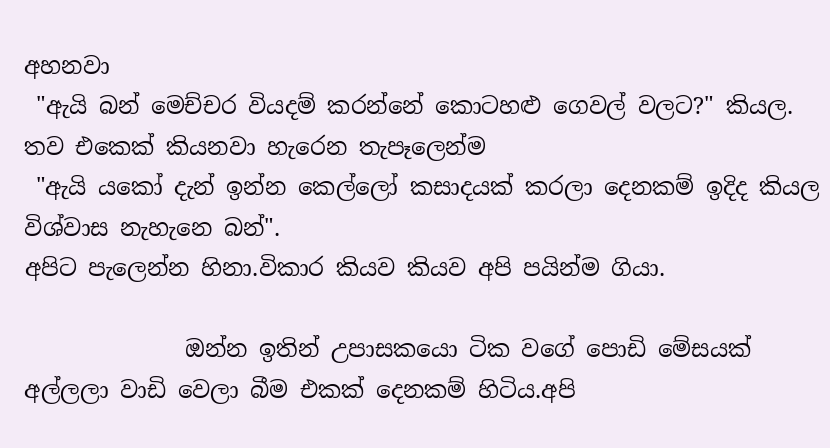අහනවා
 "ඇයි බන් මෙච්චර වියදම් කරන්නේ කොටහළු ගෙවල් වලට?" කියල.
තව එකෙක් කියනවා හැරෙන තැපෑලෙන්ම
 "ඇයි යකෝ දැන් ඉන්න කෙල්ලෝ කසාදයක් කරලා දෙනකම් ඉදිද කියල විශ්වාස නැහැනෙ බන්".
අපිට පැලෙන්න හිනා.විකාර කියව කියව අපි පයින්ම ගියා.

              ඔන්න ඉතින් උපාසකයො ටික වගේ පොඩි මේසයක් අල්ලලා වාඩි වෙලා බීම එකක් දෙනකම් හිටිය.අපි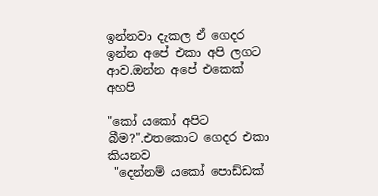ඉන්නවා දැකල ඒ ගෙදර ඉන්න අපේ එකා අපි ලගට ආව.ඔන්න අපේ එකෙක් අහපි

"කෝ යකෝ අපිට බීම?".එතකොට ගෙදර එකා කියනව
 "දෙන්නම් යකෝ පොඩ්ඩක්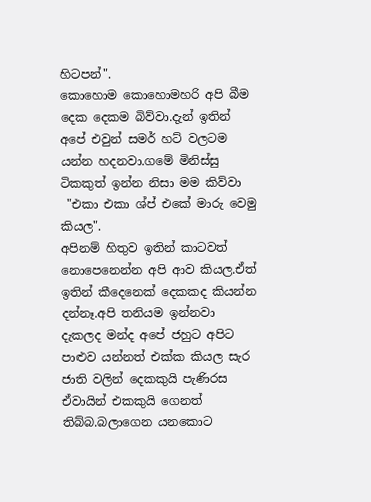හිටපන්".
කොහොම කොහොමහරි අපි බීම දෙක දෙකම බිව්වා.දැන් ඉතින් අපේ එවුන් සමර් හට් වලටම යන්න හදනවා.ගමේ මිනිස්සු ටිකකුත් ඉන්න නිසා මම කිව්වා
 "එකා එකා ශ්ප් එකේ මාරු වෙමු කියල".
අපිනම් හිතුව ඉතින් කාටවත් නොපෙනෙන්න අපි ආව කියල.ඒත් ඉතින් කීදෙනෙක් දෙකකද කියන්න දන්නෑ.අපි තනියම ඉන්නවා දැකලද මන්ද අපේ ජහුට අපිට පාළුව යන්නත් එක්ක කියල සැර ජාති වලින් දෙකකුයි පැණිරස ඒවායින් එකකුයි ගෙනත් තිබ්බ.බලාගෙන යනකොට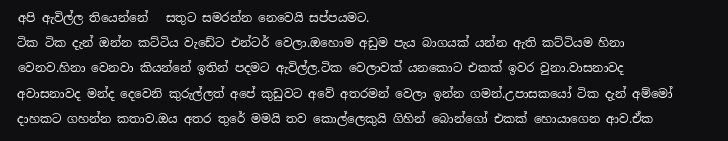අපි ඇවිල්ල තියෙන්නේ   සතුට සමරන්න නෙවෙයි සප්පයමට.
ටික ටික දැන් ඔන්න කට්ටිය වැඩේට එන්ටර් වෙලා.ඔහොම අඩුම පැය බාගයක් යන්න ඇති කට්ටියම හිනා වෙනව.හිනා වෙනවා කියන්නේ ඉතින් පදමට ඇවිල්ල.ටික වෙලාවක් යනකොට එකක් ඉවර වුනා.වාසනාවද අවාසනාවද මන්ද දෙවෙනි කුරුල්ලත් අපේ කුඩුවට අවේ අතරමන් වෙලා ඉන්න ගමන්.උපාසකයෝ ටික දැන් අම්මෝ දාහකට ගහන්න කතාව.ඔය අතර තුරේ මමයි තව කොල්ලෙකුයි ගිහින් බොන්ගෝ එකක් හොයාගෙන ආව.ඒක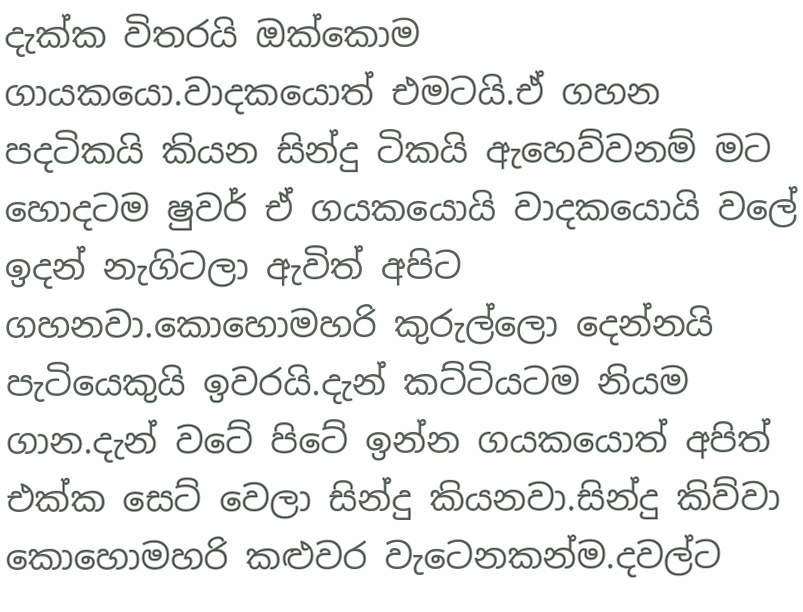දැක්ක විතරයි ඔක්කොම ගායකයො.වාදකයොත් එමටයි.ඒ ගහන පදටිකයි කියන සින්දු ටිකයි ඇහෙව්වනම් මට හොදටම ෂුවර් ඒ ගයකයොයි වාදකයොයි වලේ ඉදන් නැගිටලා ඇවිත් අපිට ගහනවා.කොහොමහරි කුරුල්ලො දෙන්නයි පැටියෙකුයි ඉවරයි.දැන් කට්ටියටම නියම ගාන.දැන් වටේ පිටේ ඉන්න ගයකයොත් අපිත් එක්ක සෙට් වෙලා සින්දු කියනවා.සින්දු කිව්වා කොහොමහරි කළුවර වැටෙනකන්ම.දවල්ට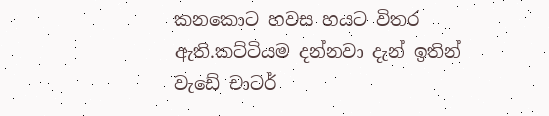කනකොට හවස හයට විතර ඇති.කට්ටියම දන්නවා දැන් ඉතින් වැඩේ චාටර්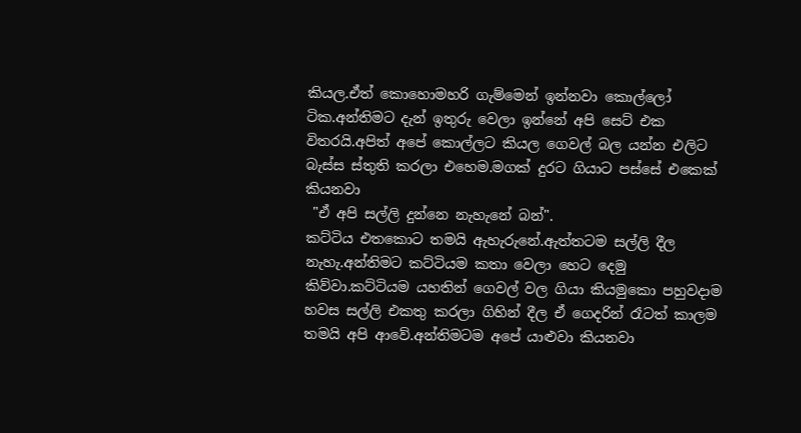කියල.ඒත් කොහොමහරි ගැම්මෙන් ඉන්නවා කොල්ලෝ ටික.අන්තිමට දැන් ඉතුරු වෙලා ඉන්නේ අපි සෙට් එක විතරයි.අපිත් අපේ කොල්ලට කියල ගෙවල් බල යන්න එලිට බැස්ස ස්තුති කරලා එහෙම.මගක් දුරට ගියාට පස්සේ එකෙක් කියනවා
 "ඒ අපි සල්ලි දුන්නෙ නැහැනේ බන්".
කට්ටිය එතකොට තමයි ඇහැරුනේ.ඇත්තටම සල්ලි දීල නැහැ.අන්තිමට කට්ටියම කතා වෙලා හෙට දෙමු කිව්වා.කට්ටියම යහතින් ගෙවල් වල ගියා කියමුකො පහුවදාම හවස සල්ලි එකතු කරලා ගිහින් දීල ඒ ගෙදරින් රෑටත් කාලම තමයි අපි ආවේ.අන්තිමටම අපේ යාළුවා කියනවා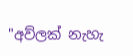"අව්ලක් නැහැ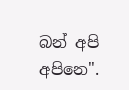බන් අපි අපිනෙ".